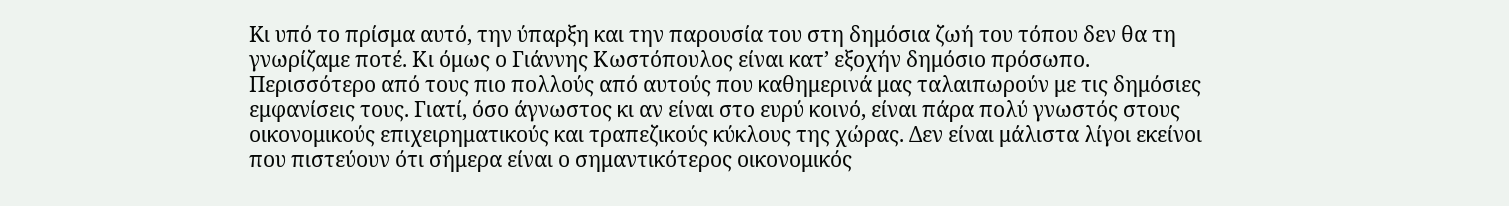Kι υπό το πρίσμα αυτό, την ύπαρξη και την παρουσία του στη δημόσια ζωή του τόπου δεν θα τη γνωρίζαμε ποτέ. Κι όμως ο Γιάννης Κωστόπουλος είναι κατ’ εξοχήν δημόσιο πρόσωπο. Περισσότερο από τους πιο πολλούς από αυτούς που καθημερινά μας ταλαιπωρούν με τις δημόσιες εμφανίσεις τους. Γιατί, όσο άγνωστος κι αν είναι στο ευρύ κοινό, είναι πάρα πολύ γνωστός στους οικονομικούς επιχειρηματικούς και τραπεζικούς κύκλους της χώρας. Δεν είναι μάλιστα λίγοι εκείνοι που πιστεύουν ότι σήμερα είναι ο σημαντικότερος οικονομικός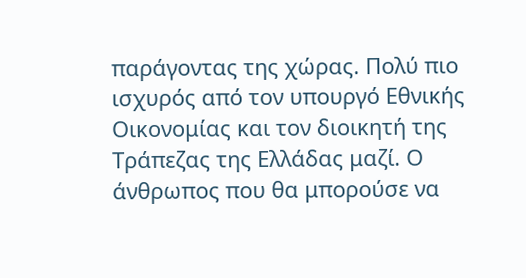παράγοντας της χώρας. Πολύ πιο ισχυρός από τον υπουργό Εθνικής Οικονομίας και τον διοικητή της Τράπεζας της Ελλάδας μαζί. Ο άνθρωπος που θα μπορούσε να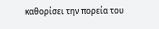καθορίσει την πορεία του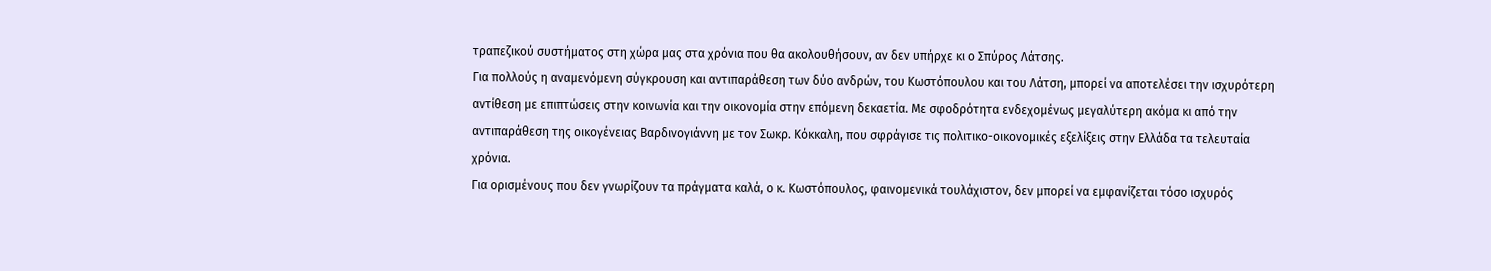τραπεζικού συστήματος στη χώρα μας στα χρόνια που θα ακολουθήσουν, αν δεν υπήρχε κι ο Σπύρος Λάτσης.
Για πολλούς η αναμενόμενη σύγκρουση και αντιπαράθεση των δύο ανδρών, του Κωστόπουλου και του Λάτση, μπορεί να αποτελέσει την ισχυρότερη αντίθεση με επιπτώσεις στην κοινωνία και την οικονομία στην επόμενη δεκαετία. Με σφοδρότητα ενδεχομένως μεγαλύτερη ακόμα κι από την αντιπαράθεση της οικογένειας Βαρδινογιάννη με τον Σωκρ. Κόκκαλη, που σφράγισε τις πολιτικο-οικονομικές εξελίξεις στην Ελλάδα τα τελευταία χρόνια.
Για ορισμένους που δεν γνωρίζουν τα πράγματα καλά, ο κ. Κωστόπουλος, φαινομενικά τουλάχιστον, δεν μπορεί να εμφανίζεται τόσο ισχυρός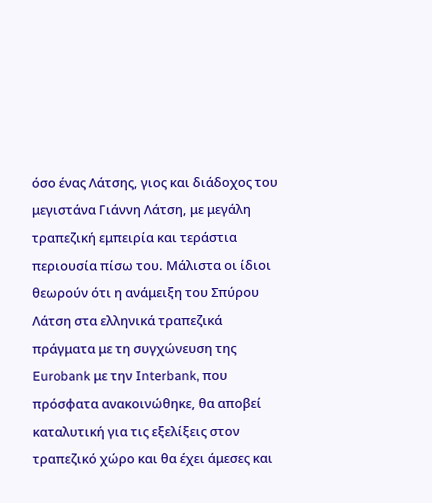όσο ένας Λάτσης, γιος και διάδοχος του μεγιστάνα Γιάννη Λάτση, με μεγάλη τραπεζική εμπειρία και τεράστια περιουσία πίσω του. Μάλιστα οι ίδιοι θεωρούν ότι η ανάμειξη του Σπύρου Λάτση στα ελληνικά τραπεζικά πράγματα με τη συγχώνευση της Eurobank με την Interbank, που πρόσφατα ανακοινώθηκε, θα αποβεί καταλυτική για τις εξελίξεις στον τραπεζικό χώρο και θα έχει άμεσες και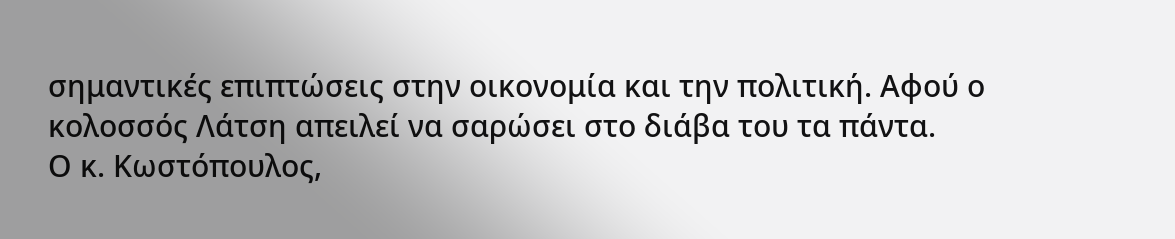σημαντικές επιπτώσεις στην οικονομία και την πολιτική. Αφού ο κολοσσός Λάτση απειλεί να σαρώσει στο διάβα του τα πάντα.
Ο κ. Κωστόπουλος,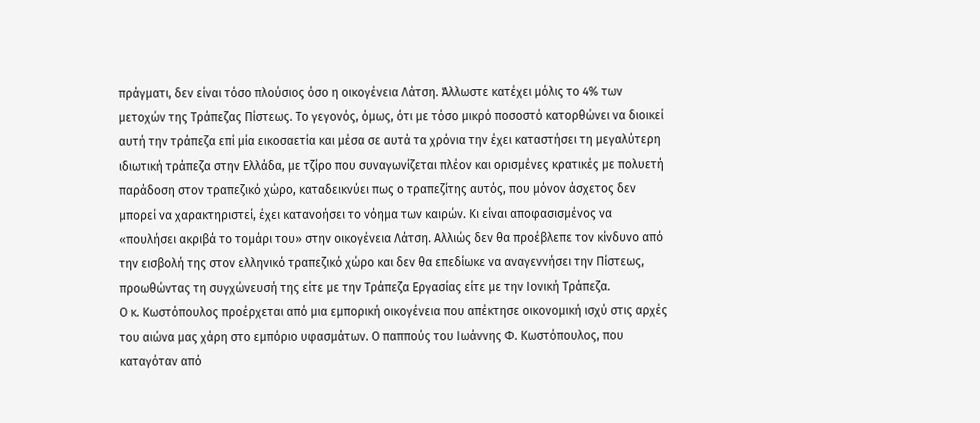πράγματι, δεν είναι τόσο πλούσιος όσο η οικογένεια Λάτση. Άλλωστε κατέχει μόλις το 4% των μετοχών της Tράπεζας Πίστεως. Το γεγονός, όμως, ότι με τόσο μικρό ποσοστό κατορθώνει να διοικεί αυτή την τράπεζα επί μία εικοσαετία και μέσα σε αυτά τα χρόνια την έχει καταστήσει τη μεγαλύτερη ιδιωτική τράπεζα στην Ελλάδα, με τζίρο που συναγωνίζεται πλέον και ορισμένες κρατικές με πολυετή παράδοση στον τραπεζικό χώρο, καταδεικνύει πως ο τραπεζίτης αυτός, που μόνον άσχετος δεν μπορεί να χαρακτηριστεί, έχει κατανοήσει το νόημα των καιρών. Κι είναι αποφασισμένος να «πουλήσει ακριβά το τομάρι του» στην οικογένεια Λάτση. Αλλιώς δεν θα προέβλεπε τον κίνδυνο από την εισβολή της στον ελληνικό τραπεζικό χώρο και δεν θα επεδίωκε να αναγεννήσει την Πίστεως, προωθώντας τη συγχώνευσή της είτε με την Τράπεζα Εργασίας είτε με την Ιονική Τράπεζα.
Ο κ. Κωστόπουλος προέρχεται από μια εμπορική οικογένεια που απέκτησε οικονομική ισχύ στις αρχές του αιώνα μας χάρη στο εμπόριο υφασμάτων. Ο παππούς του Ιωάννης Φ. Κωστόπουλος, που καταγόταν από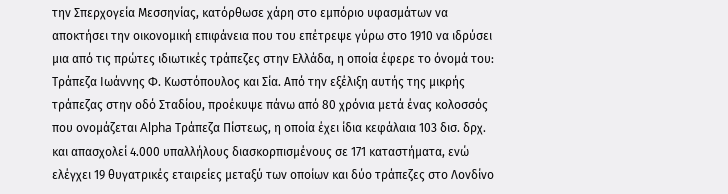την Σπερχογεία Μεσσηνίας, κατόρθωσε χάρη στο εμπόριο υφασμάτων να αποκτήσει την οικονομική επιφάνεια που του επέτρεψε γύρω στο 1910 να ιδρύσει μια από τις πρώτες ιδιωτικές τράπεζες στην Ελλάδα, η οποία έφερε το όνομά του: Τράπεζα Ιωάννης Φ. Κωστόπουλος και Σία. Από την εξέλιξη αυτής της μικρής τράπεζας στην οδό Σταδίου, προέκυψε πάνω από 80 χρόνια μετά ένας κολοσσός που ονομάζεται Alpha Τράπεζα Πίστεως, η οποία έχει ίδια κεφάλαια 103 δισ. δρχ. και απασχολεί 4.000 υπαλλήλους διασκορπισμένους σε 171 καταστήματα, ενώ ελέγχει 19 θυγατρικές εταιρείες μεταξύ των οποίων και δύο τράπεζες στο Λονδίνο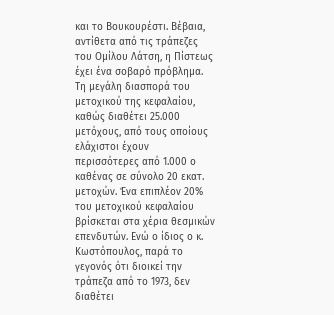και το Βουκουρέστι. Βέβαια, αντίθετα από τις τράπεζες του Ομίλου Λάτση, η Πίστεως έχει ένα σοβαρό πρόβλημα. Τη μεγάλη διασπορά του μετοχικού της κεφαλαίου, καθώς διαθέτει 25.000 μετόχους, από τους οποίους ελάχιστοι έχουν περισσότερες από 1.000 ο καθένας σε σύνολο 20 εκατ. μετοχών. Ένα επιπλέον 20% του μετοχικού κεφαλαίου βρίσκεται στα χέρια θεσμικών επενδυτών. Ενώ ο ίδιος ο κ. Κωστόπουλος, παρά το γεγονός ότι διοικεί την τράπεζα από το 1973, δεν διαθέτει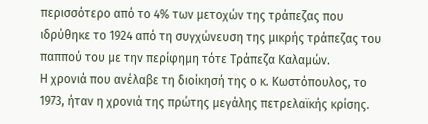περισσότερο από το 4% των μετοχών της τράπεζας που ιδρύθηκε το 1924 από τη συγχώνευση της μικρής τράπεζας του παππού του με την περίφημη τότε Τράπεζα Καλαμών.
Η χρονιά που ανέλαβε τη διοίκησή της ο κ. Κωστόπουλος, το 1973, ήταν η χρονιά της πρώτης μεγάλης πετρελαϊκής κρίσης.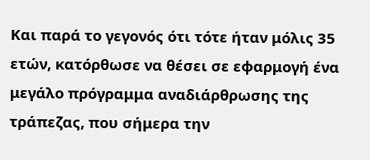Και παρά το γεγονός ότι τότε ήταν μόλις 35 ετών, κατόρθωσε να θέσει σε εφαρμογή ένα μεγάλο πρόγραμμα αναδιάρθρωσης της τράπεζας, που σήμερα την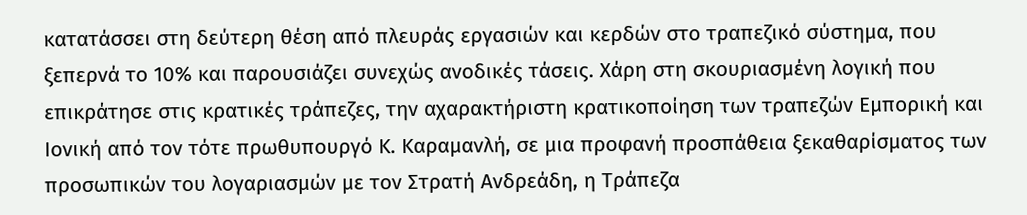κατατάσσει στη δεύτερη θέση από πλευράς εργασιών και κερδών στο τραπεζικό σύστημα, που ξεπερνά το 10% και παρουσιάζει συνεχώς ανοδικές τάσεις. Χάρη στη σκουριασμένη λογική που επικράτησε στις κρατικές τράπεζες, την αχαρακτήριστη κρατικοποίηση των τραπεζών Εμπορική και Ιονική από τον τότε πρωθυπουργό Κ. Καραμανλή, σε μια προφανή προσπάθεια ξεκαθαρίσματος των προσωπικών του λογαριασμών με τον Στρατή Ανδρεάδη, η Τράπεζα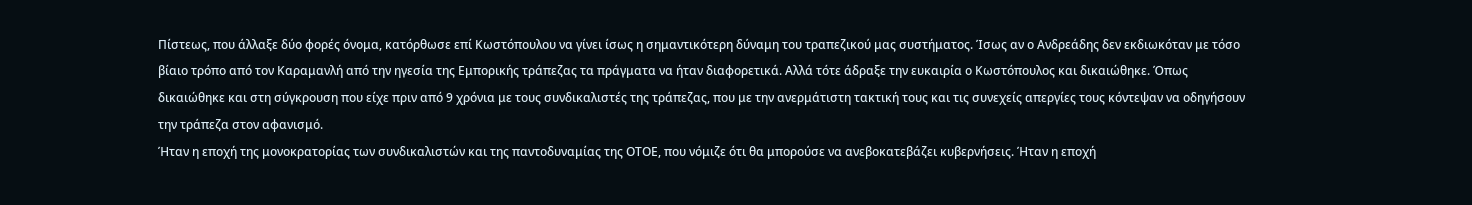Πίστεως, που άλλαξε δύο φορές όνομα, κατόρθωσε επί Κωστόπουλου να γίνει ίσως η σημαντικότερη δύναμη του τραπεζικού μας συστήματος. Ίσως αν ο Ανδρεάδης δεν εκδιωκόταν με τόσο βίαιο τρόπο από τον Καραμανλή από την ηγεσία της Εμπορικής τράπεζας τα πράγματα να ήταν διαφορετικά. Αλλά τότε άδραξε την ευκαιρία ο Κωστόπουλος και δικαιώθηκε. Όπως δικαιώθηκε και στη σύγκρουση που είχε πριν από 9 χρόνια με τους συνδικαλιστές της τράπεζας, που με την ανερμάτιστη τακτική τους και τις συνεχείς απεργίες τους κόντεψαν να οδηγήσουν την τράπεζα στον αφανισμό.
Ήταν η εποχή της μονοκρατορίας των συνδικαλιστών και της παντοδυναμίας της ΟΤΟΕ, που νόμιζε ότι θα μπορούσε να ανεβοκατεβάζει κυβερνήσεις. Ήταν η εποχή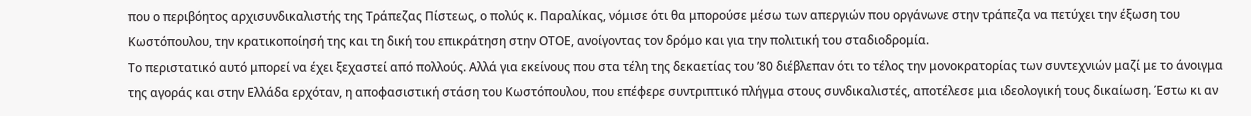που ο περιβόητος αρχισυνδικαλιστής της Τράπεζας Πίστεως, ο πολύς κ. Παραλίκας, νόμισε ότι θα μπορούσε μέσω των απεργιών που οργάνωνε στην τράπεζα να πετύχει την έξωση του Κωστόπουλου, την κρατικοποίησή της και τη δική του επικράτηση στην ΟΤΟΕ, ανοίγοντας τον δρόμο και για την πολιτική του σταδιοδρομία.
Το περιστατικό αυτό μπορεί να έχει ξεχαστεί από πολλούς. Αλλά για εκείνους που στα τέλη της δεκαετίας του ’80 διέβλεπαν ότι το τέλος την μονοκρατορίας των συντεχνιών μαζί με το άνοιγμα της αγοράς και στην Ελλάδα ερχόταν, η αποφασιστική στάση του Κωστόπουλου, που επέφερε συντριπτικό πλήγμα στους συνδικαλιστές, αποτέλεσε μια ιδεολογική τους δικαίωση. Έστω κι αν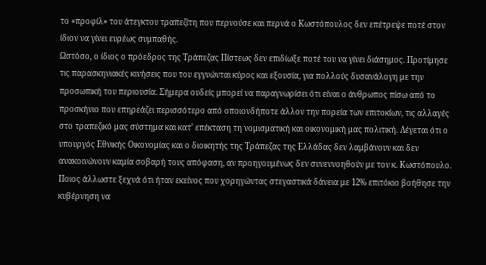το «προφίλ» του άτεγκτου τραπεζίτη που περνούσε και περνά ο Κωστόπουλος δεν επέτρεψε ποτέ στον ίδιον να γίνει ευρέως συμπαθής.
Ωστόσο, ο ίδιος ο πρόεδρος της Τράπεζας Πίστεως δεν επιδίωξε ποτέ του να γίνει διάσημος. Προτίμησε τις παρασκηνιακές κινήσεις που του εγγυώνται κύρος και εξουσία, για πολλούς δυσανάλογη με την προσωπική του περιουσία. Σήμερα ουδείς μπορεί να παραγνωρίσει ότι είναι ο άνθρωπος πίσω από το προσκήνιο που επηρεάζει περισσότερο από οποιονδήποτε άλλον την πορεία των επιτοκίων, τις αλλαγές στο τραπεζικό μας σύστημα και κατ’ επέκταση τη νομισματική και οικονομική μας πολιτική. Λέγεται ότι ο υπουργός Εθνικής Οικονομίας και ο διοικητής της Τράπεζας της Ελλάδας δεν λαμβάνουν και δεν ανακοινώνουν καμία σοβαρή τους απόφαση, αν προηγουμένως δεν συνεννοηθούν με τον κ. Κωστόπουλο. Ποιος άλλωστε ξεχνά ότι ήταν εκείνος που χορηγώντας στεγαστικά δάνεια με 12% επιτόκιο βοήθησε την κυβέρνηση να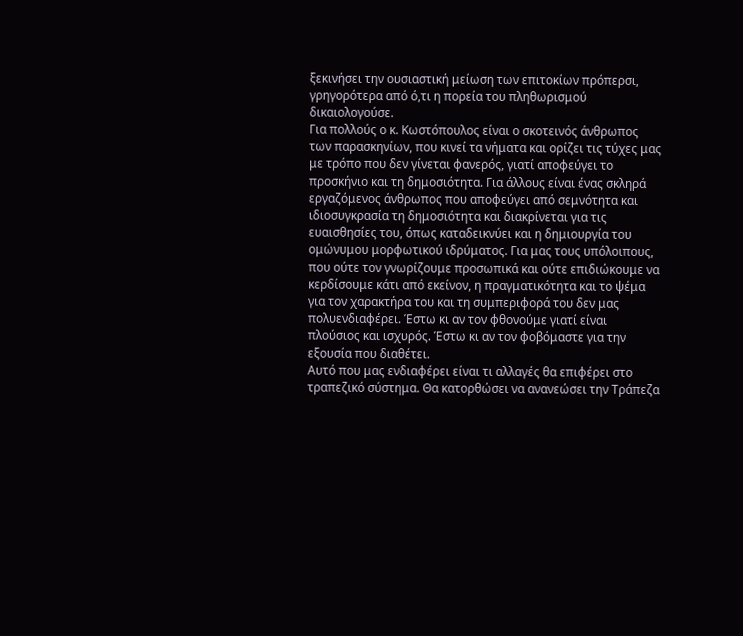ξεκινήσει την ουσιαστική μείωση των επιτοκίων πρόπερσι, γρηγορότερα από ό,τι η πορεία του πληθωρισμού δικαιολογούσε.
Για πολλούς ο κ. Κωστόπουλος είναι ο σκοτεινός άνθρωπος των παρασκηνίων, που κινεί τα νήματα και ορίζει τις τύχες μας με τρόπο που δεν γίνεται φανερός, γιατί αποφεύγει το προσκήνιο και τη δημοσιότητα. Για άλλους είναι ένας σκληρά εργαζόμενος άνθρωπος που αποφεύγει από σεμνότητα και ιδιοσυγκρασία τη δημοσιότητα και διακρίνεται για τις ευαισθησίες του, όπως καταδεικνύει και η δημιουργία του ομώνυμου μορφωτικού ιδρύματος. Για μας τους υπόλοιπους, που ούτε τον γνωρίζουμε προσωπικά και ούτε επιδιώκουμε να κερδίσουμε κάτι από εκείνον, η πραγματικότητα και το ψέμα για τον χαρακτήρα του και τη συμπεριφορά του δεν μας πολυενδιαφέρει. Έστω κι αν τον φθονούμε γιατί είναι πλούσιος και ισχυρός. Έστω κι αν τον φοβόμαστε για την εξουσία που διαθέτει.
Αυτό που μας ενδιαφέρει είναι τι αλλαγές θα επιφέρει στο τραπεζικό σύστημα. Θα κατορθώσει να ανανεώσει την Τράπεζα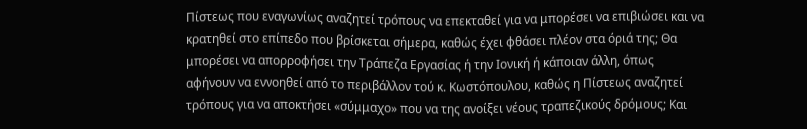Πίστεως που εναγωνίως αναζητεί τρόπους να επεκταθεί για να μπορέσει να επιβιώσει και να κρατηθεί στο επίπεδο που βρίσκεται σήμερα, καθώς έχει φθάσει πλέον στα όριά της; Θα μπορέσει να απορροφήσει την Τράπεζα Εργασίας ή την Ιονική ή κάποιαν άλλη, όπως αφήνουν να εννοηθεί από το περιβάλλον τού κ. Κωστόπουλου, καθώς η Πίστεως αναζητεί τρόπους για να αποκτήσει «σύμμαχο» που να της ανοίξει νέους τραπεζικούς δρόμους; Και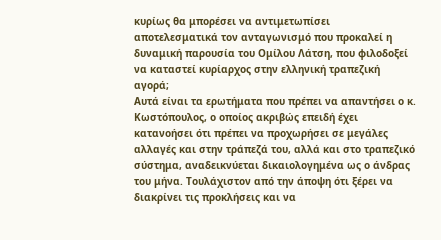κυρίως θα μπορέσει να αντιμετωπίσει αποτελεσματικά τον ανταγωνισμό που προκαλεί η δυναμική παρουσία του Ομίλου Λάτση, που φιλοδοξεί να καταστεί κυρίαρχος στην ελληνική τραπεζική αγορά;
Αυτά είναι τα ερωτήματα που πρέπει να απαντήσει ο κ. Κωστόπουλος, ο οποίος ακριβώς επειδή έχει κατανοήσει ότι πρέπει να προχωρήσει σε μεγάλες αλλαγές και στην τράπεζά του, αλλά και στο τραπεζικό σύστημα, αναδεικνύεται δικαιολογημένα ως ο άνδρας του μήνα. Τουλάχιστον από την άποψη ότι ξέρει να διακρίνει τις προκλήσεις και να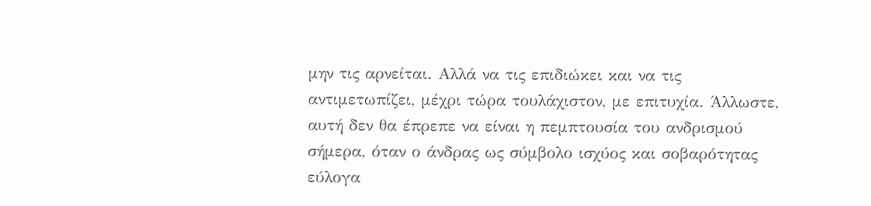μην τις αρνείται. Αλλά να τις επιδιώκει και να τις αντιμετωπίζει, μέχρι τώρα τουλάχιστον, με επιτυχία. Άλλωστε, αυτή δεν θα έπρεπε να είναι η πεμπτουσία του ανδρισμού σήμερα, όταν ο άνδρας ως σύμβολο ισχύος και σοβαρότητας εύλογα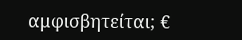αμφισβητείται; €